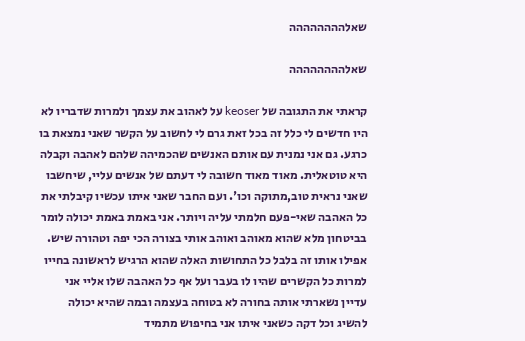שאלהההההההה

שאלהההההההה

קראתי את התגובה של keoser על לאהוב את עצמך ולמרות שדבריו לא היו חדשים לי כלל זה בכל זאת גרם לי לחשוב על הקשר שאני נמצאת בו כרגע. גם אני נמנית עם אותם האנשים שהכמיהה שלהם לאהבה וקבלה היא טוטאלית. מאוד מאוד חשובה לי דעתם של אנשים עליי, שיחשבו שאני נראית טוב,מתוקה וכו'. ועם החבר שאני איתו עכשיו קיבלתי את כל האהבה שאי-פעם חלמתי עליה ויותר. אני באמת באמת יכולה לומר בביטחון מלא שהוא מאוהב ואוהב אותי בצורה הכי יפה וטהורה שיש. אפילו אותו זה בלבל כל התחושות האלה שהוא הרגיש לראשונה בחייו למרות כל הקשרים שהיו לו בעבר ועל אף כל האהבה שלו אליי אני עדיין נשארתי אותה בחורה לא בטוחה בעצמה ובמה שהיא יכולה להשיג וכל דקה כשאני איתו אני בחיפוש מתמיד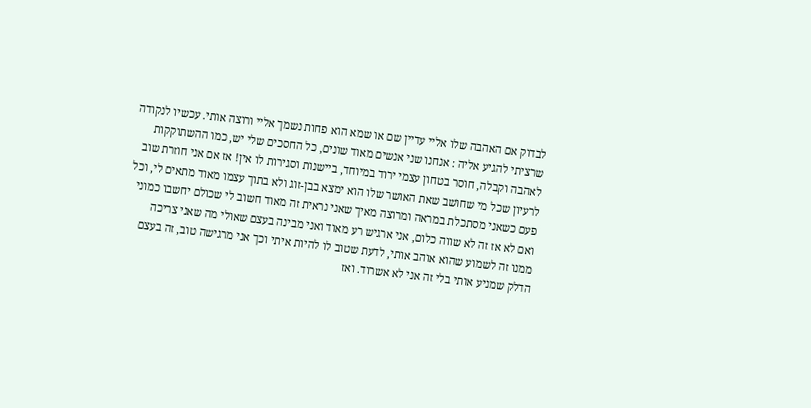לבדוק אם האהבה שלו אליי עדיין שם או שמא הוא פחות נשמך אליי ורוצה אותי. עכשיו לנקודה שרציתי להגיע אליה : אנחנו שני אנשים מאוד שונים, כל החסכים שלי יש, כמו ההשתוקקות לאהבה וקבלה, חוסר בטחון עצמי ירוד במיוחד, ביישנות וסגירות לו אין! אז אם אני חוזרת שוב לרעיון שכל מי שחושב שאת האושר שלו הוא ימצא בבן-זוג ולא בתוך עצמו מאוד מתאים לי, וכל פעם כשאני מסתכלת במראה ומרוצה מאיך שאני נראית זה מאוד חשוב לי שכולם יחשבו כמוני ואם לא אז זה לא שווה כלום, אני ארגיש רע מאוד ואני מבינה בעצם שאולי מה שאני צריכה ממנו זה לשמוע שהוא אוהב אותי, לדעת שטוב לו להיות איתי וכך אני מרגישה טוב, זה בעצם הדלק שמניע אותי בלי זה אני לא אשרוד. ואז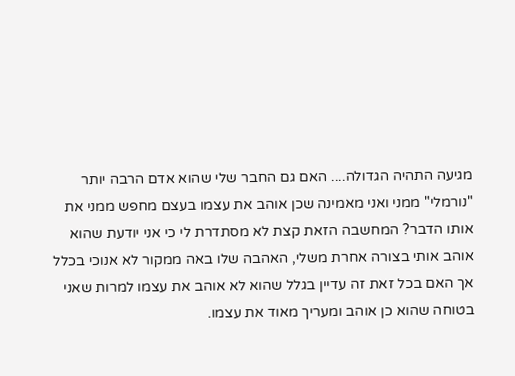מגיעה התהיה הגדולה.... האם גם החבר שלי שהוא אדם הרבה יותר "נורמלי" ממני ואני מאמינה שכן אוהב את עצמו בעצם מחפש ממני את אותו הדבר? המחשבה הזאת קצת לא מסתדרת לי כי אני יודעת שהוא אוהב אותי בצורה אחרת משלי, האהבה שלו באה ממקור לא אנוכי בכלל אך האם בכל זאת זה עדיין בגלל שהוא לא אוהב את עצמו למרות שאני בטוחה שהוא כן אוהב ומעריך מאוד את עצמו.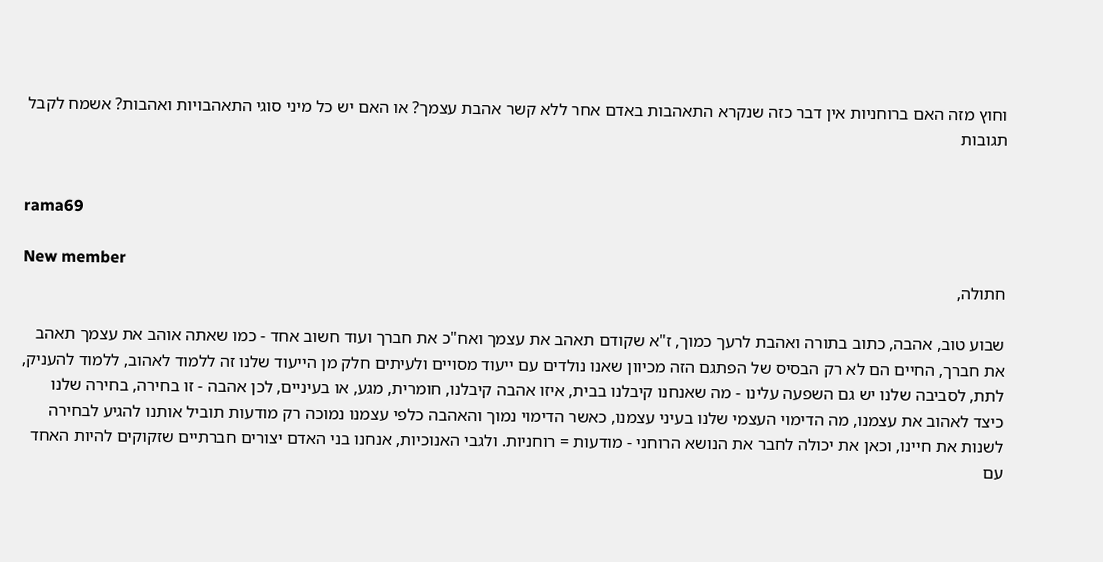וחוץ מזה האם ברוחניות אין דבר כזה שנקרא התאהבות באדם אחר ללא קשר אהבת עצמך? או האם יש כל מיני סוגי התאהבויות ואהבות? אשמח לקבל תגובות


rama69

New member
חתולה,

שבוע טוב, אהבה, כתוב בתורה ואהבת לרעך כמוך, ז"א שקודם תאהב את עצמך ואח"כ את חברך ועוד חשוב אחד - כמו שאתה אוהב את עצמך תאהב את חברך, החיים הם לא רק הבסיס של הפתגם הזה מכיוון שאנו נולדים עם ייעוד מסויים ולעיתים חלק מן הייעוד שלנו זה ללמוד לאהוב, ללמוד להעניק, לתת, לסביבה שלנו יש גם השפעה עלינו - מה שאנחנו קיבלנו בבית, איזו אהבה קיבלנו, חומרית, מגע, או בעיניים, לכן אהבה - זו בחירה, בחירה שלנו כיצד לאהוב את עצמנו, מה הדימוי העצמי שלנו בעיני עצמנו, כאשר הדימוי נמוך והאהבה כלפי עצמנו נמוכה רק מודעות תוביל אותנו להגיע לבחירה לשנות את חיינו, וכאן את יכולה לחבר את הנושא הרוחני - מודעות = רוחניות. ולגבי האנוכיות, אנחנו בני האדם יצורים חברתיים שזקוקים להיות האחד עם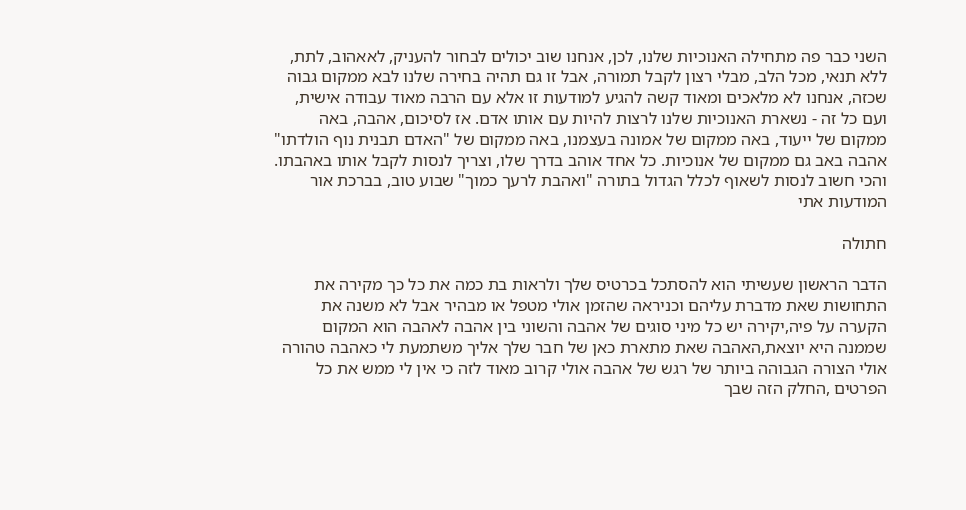השני כבר פה מתחילה האנוכיות שלנו, לכן, אנחנו שוב יכולים לבחור להעניק, לאאהוב, לתת, ללא תנאי, מכל הלב, מבלי רצון לקבל תמורה, אבל זו גם תהיה בחירה שלנו לבא ממקום גבוה שכזה, אנחנו לא מלאכים ומאוד קשה להגיע למודעות זו אלא עם הרבה מאוד עבודה אישית, ועם כל זה - נשארת האנוכיות שלנו לרצות להיות עם אותו אדם. אז לסיכום, אהבה, באה ממקום של ייעוד, באה ממקום של אמונה בעצמנו, באה ממקום של "האדם תבנית נוף הולדתו" אהבה באב גם ממקום של אנוכיות. כל אחד אוהב בדרך שלו, וצריך לנסות לקבל אותו באהבתו. והכי חשוב לנסות לשאוף לכלל הגדול בתורה "ואהבת לרעך כמוך" שבוע טוב, בברכת אור המודעות אתי

חתולה

הדבר הראשון שעשיתי הוא להסתכל בכרטיס שלך ולראות בת כמה את כל כך מקירה את התחושות שאת מדברת עליהם וכניראה שהזמן אולי מטפל או מבהיר אבל לא משנה את הקערה על פיה,יקירה יש כל מיני סוגים של אהבה והשוני בין אהבה לאהבה הוא המקום שממנה היא יוצאת,האהבה שאת מתארת כאן של חבר שלך אליך משתמעת לי כאהבה טהורה אולי הצורה הגבוהה ביותר של רגש של אהבה אולי קרוב מאוד לזה כי אין לי ממש את כל הפרטים ,החלק הזה שבך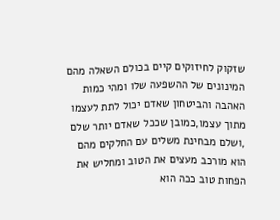שזקוק לחיזוקים קיים בכולם השאלה מהם המינונים של ההשפעה שלו ומהי כמות האהבה והביטחון שאדם יכול לתת לעצמו מתוך עצמו,כמובן שככל שאדם יותר שלם ,ושלם מבחינת משלים עם החלקים מהם הוא מורכב מעצים את הטוב ומחליש את הפחות טוב ככה הוא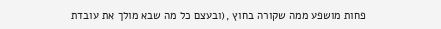פחות מושפע ממה שקורה בחוץ ,(ובעצם כל מה שבא מולך את עובדת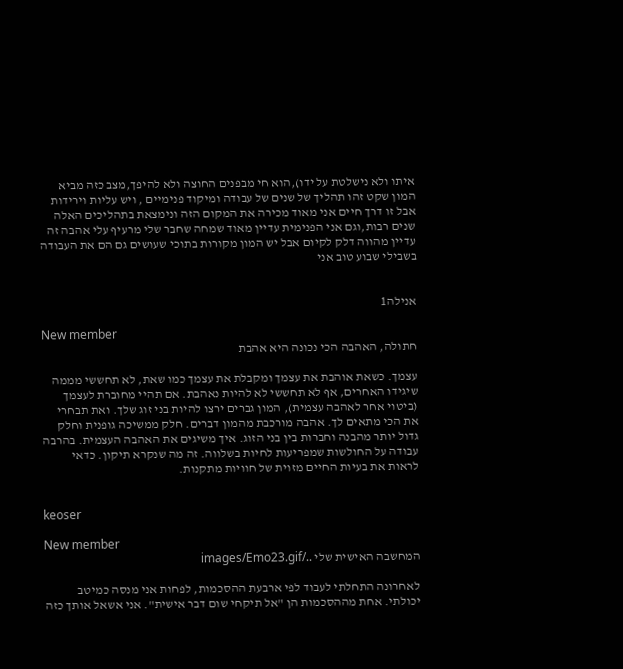איתו ולא נישלטת על ידו),הוא חי מבפנים החוצה ולא להיפך,מצב כזה מביא המון שקט זהו תהליך של שנים של עבודה ומיקוד פנימיים , ויש עליות וירידות אבל זו דרך חיים אני מאוד מכירה את המקום הזה ונימצאת בתהליכים האלה שנים רבות,וגם אני הפנימית עדיין מאוד שמחה שחבר שלי מרעיף עלי אהבה זה עדיין מהווה דלק לקיום אבל יש המון מקורות בתוכי שעושים גם הם את העבודה בשבילי שבוע טוב אני


אנילה1

New member
חתולה, האהבה הכי נכונה היא אהבת

עצמך. כשאת אוהבת את עצמך ומקבלת את עצמך כמו שאת, לא תחששי מממה שיגידו האחרים, אף לא תחששי לא להיות נאהבת. אם תהיי מחוברת לעצמך (ביטוי אחר לאהבה עצמית), המון גברים ירצו להיות בני זוג שלך. ואת תבחרי את הכי מתאים לך. אהבה מורכבת מהמון דברים. חלק ממשיכה גופנית וחלק גדול יותר מהבנה וחברות בין בני הזוג. איך משיגים את האהבה העצמית. בהרבה עבודה על החולשות שמפריעות לחיות בשלווה. זה מה שנקרא תיקון. כדאי לראות את בעיות החיים מזוית של חוויות מתקנות.


keoser

New member
המחשבה האישית שלי ../images/Emo23.gif

לאחרונה התחלתי לעבוד לפי ארבעת ההסכמות, לפחות אני מנסה כמיטב יכולתי. אחת מההסכמות הן "אל תיקחי שום דבר אישית". אני אשאל אותך כזה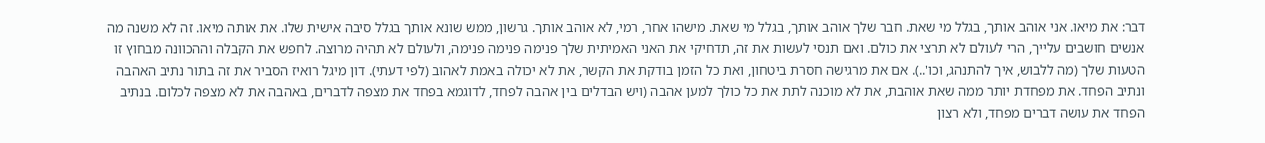דבר: את מיאו. אני אוהב אותך, בגלל מי שאת. חבר שלך אוהב אותך, בגלל מי שאת. מישהו אחר, רמי, לא אוהב אותך. גרשון, ממש שונא אותך בגלל סיבה אישית שלו. את אותה מיאו. זה לא משנה מה אנשים חושבים עלייך, הרי לעולם לא תרצי את כולם. ואם תנסי לעשות את זה, תדחיקי את האני האמיתית שלך פנימה פנימה פנימה, ולעולם לא תהיה מרוצה. לחפש את הקבלה וההכוונה מבחוץ זו הטעות שלך (מה ללבוש, איך להתנהג, וכו'..). אם את מרגישה חסרת ביטחון, ואת כל הזמן בודקת את הקשר, את לא יכולה באמת לאהוב (לפי דעתי). דון מיגל רואיז הסביר את זה בתור נתיב האהבה ונתיב הפחד. את מפחדת יותר ממה שאת אוהבת, את לא מוכנה לתת את כל כולך למען אהבה (ויש הבדלים בין אהבה לפחד, לדוגמא בפחד את מצפה לדברים, באהבה את לא מצפה לכלום. בנתיב הפחד את עושה דברים מפחד, ולא רצון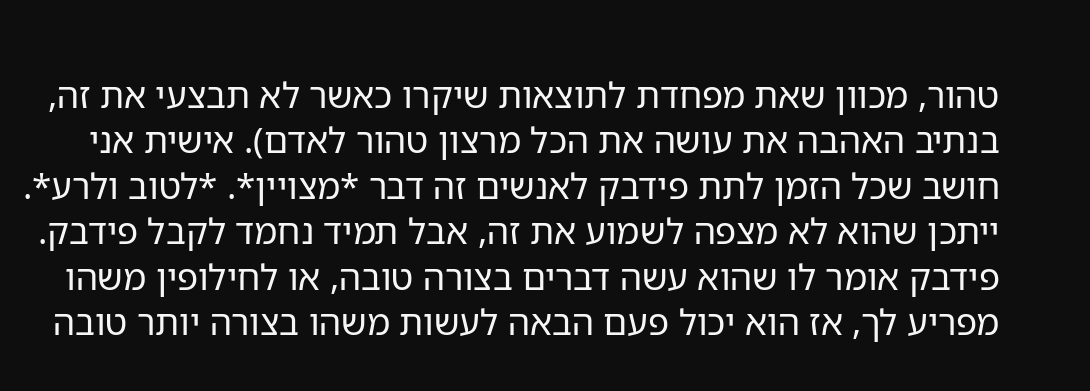טהור, מכוון שאת מפחדת לתוצאות שיקרו כאשר לא תבצעי את זה, בנתיב האהבה את עושה את הכל מרצון טהור לאדם). אישית אני חושב שכל הזמן לתת פידבק לאנשים זה דבר *מצויין*. *לטוב ולרע*. ייתכן שהוא לא מצפה לשמוע את זה, אבל תמיד נחמד לקבל פידבק. פידבק אומר לו שהוא עשה דברים בצורה טובה, או לחילופין משהו מפריע לך, אז הוא יכול פעם הבאה לעשות משהו בצורה יותר טובה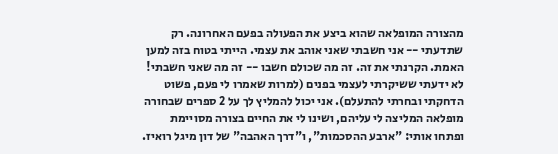מהצורה המופלאה שהוא ביצע את הפעולה בפעם האחרונה. רק שתדעתי -- אני חשבתי שאני אוהב את עצמי. הייתי בטוח בזה למען האמת. הקרנתי את זה. זה מה שכולם חשבו -- זה מה שאני חשבתי! לא ידעתי ששיקרתי לעצמי בפנים (למרות שאמרו לי פעם, פשוט הדחקתי ובחרתי להתעלם). אני יכול להמליץ לך על 2 ספרים שבחורה מופלאה המליצה לי עליהם, ושינו לי את החיים בצורה מסויימת ופתחו אותי: "ארבע ההסכמות", ו"דרך האהבה" של דון מיגל רואיז.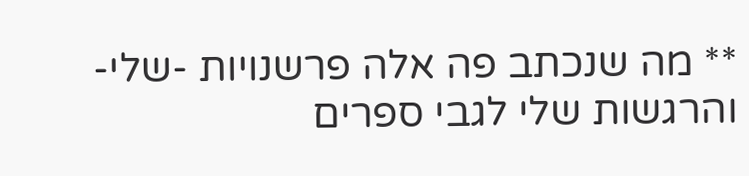** מה שנכתב פה אלה פרשנויות -שלי- והרגשות שלי לגבי ספרים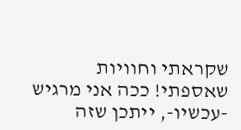שקראתי וחוויות שאספתי! ככה אני מרגיש -עכשיו-, ייתכן שזה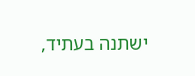ישתנה בעתיד,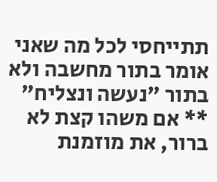תתייחסי לכל מה שאני אומר בתור מחשבה ולא בתור "נעשה ונצליח" ** אם משהו קצת לא ברור, את מוזמנת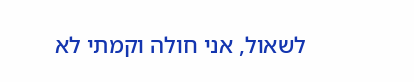לשאול, אני חולה וקמתי לא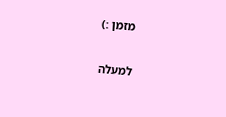מזמן :)

למעלה